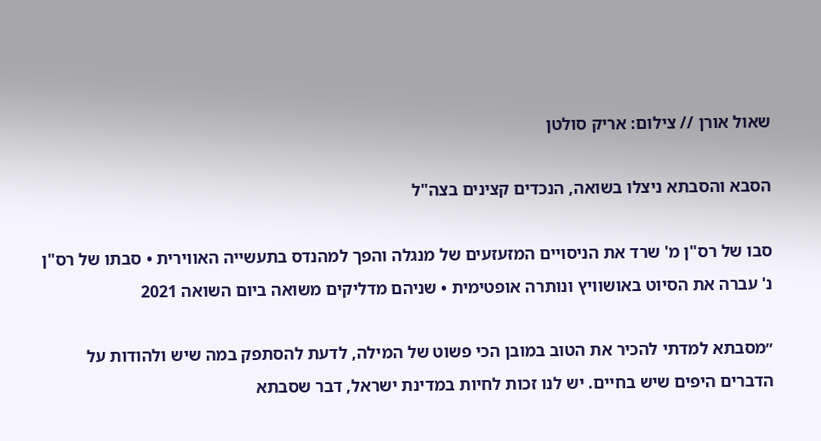שאול אורן // צילום: אריק סולטן

הסבא והסבתא ניצלו בשואה, הנכדים קצינים בצה"ל

סבו של רס"ן מ' שרד את הניסויים המזעזעים של מנגלה והפך למהנדס בתעשייה האווירית • סבתו של רס"ן נ' עברה את הסיוט באושוויץ ונותרה אופטימית • שניהם מדליקים משואה ביום השואה 2021

״מסבתא למדתי להכיר את הטוב במובן הכי פשוט של המילה, לדעת להסתפק במה שיש ולהודות על הדברים היפים שיש בחיים. יש לנו זכות לחיות במדינת ישראל, דבר שסבתא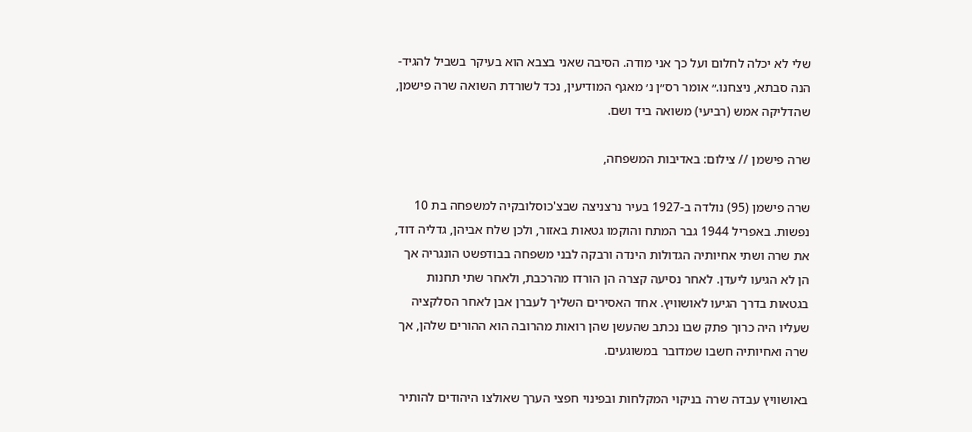שלי לא יכלה לחלום ועל כך אני מודה. הסיבה שאני בצבא הוא בעיקר בשביל להגיד- הנה סבתא, ניצחנו.״ אומר רס״ן נ׳ מאגף המודיעין, נכד לשורדת השואה שרה פישמן, שהדליקה אמש (רביעי) משואה ביד ושם.

שרה פישמן // צילום: באדיבות המשפחה,

שרה פישמן (95) נולדה ב-1927 בעיר נרצניצה שבצ'כוסלובקיה למשפחה בת 10 נפשות. באפריל 1944 גבר המתח והוקמו גטאות באזור, ולכן שלח אביהן, גדליה דוד, את שרה ושתי אחיותיה הגדולות הינדה ורבקה לבני משפחה בבודפשט הונגריה אך הן לא הגיעו ליעדן. לאחר נסיעה קצרה הן הורדו מהרכבת, ולאחר שתי תחנות בגטאות בדרך הגיעו לאושוויץ. אחד האסירים השליך לעברן אבן לאחר הסלקציה שעליו היה כרוך פתק שבו נכתב שהעשן שהן רואות מהרובה הוא ההורים שלהן, אך שרה ואחיותיה חשבו שמדובר במשוגעים.

באושוויץ עבדה שרה בניקוי המקלחות ובפינוי חפצי הערך שאולצו היהודים להותיר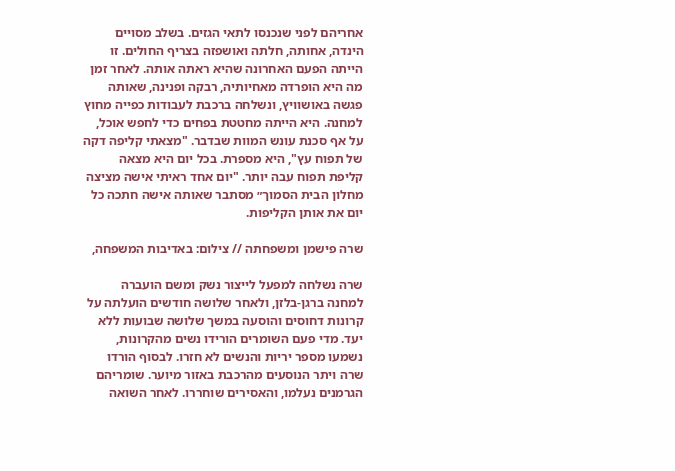אחריהם לפני שנכנסו לתאי הגזים. בשלב מסויים הינדה, אחותה, חלתה ואושפזה בצריף החולים. זו הייתה הפעם האחרונה שהיא ראתה אותה. לאחר זמן מה היא הופרדה מאחיותיה, רבקה ופנינה, שאותה פגשה באושוויץ, ונשלחה ברכבת לעבודות כפייה מחוץ למחנה. היא הייתה מחטטת בפחים כדי לחפש אוכל, על אף סכנת עונש המוות שבדבר. "מצאתי קליפה דקה של תפוח עץ", היא מספרת. בכל יום היא מצאה קליפת תפוח עבה יותר. "יום אחד ראיתי אישה מציצה מחלון הבית הסמוך״ מסתבר שאותה אישה חתכה כל יום את אותן הקליפות.

שרה פישמן ומשפחתה // צילום: באדיבות המשפחה,

שרה נשלחה למפעל לייצור נשק ומשם הועברה למחנה ברגן-בלזן, ולאחר שלושה חודשים הועלתה על קרונות דחוסים והוסעה במשך שלושה שבועות ללא יעד. מדי פעם השומרים הורידו נשים מהקרונות, נשמעו מספר יריות והנשים לא חזרו. לבסוף הורדו שרה ויתר הנוסעים מהרכבת באזור מיוער. שומריהם הגרמנים נעלמו, והאסירים שוחררו. לאחר השואה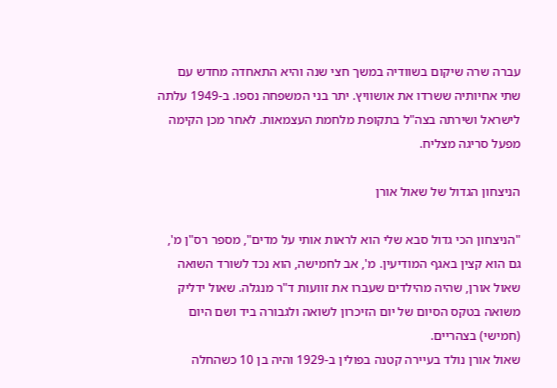עברה שרה שיקום בשוודיה במשך חצי שנה והיא התאחדה מחדש עם שתי אחיותיה ששרדו את אושוויץ. יתר בני המשפחה נספו. ב-1949 עלתה לישראל ושירתה בצה"ל בתקופת מלחמת העצמאות. לאחר מכן הקימה מפעל סריגה מצליח.

הניצחון הגדול של שאול אורן

"הניצחון הכי גדול סבא שלי הוא לראות אותי על מדים", מספר רס"ן מ', גם הוא קצין באגף המודיעין. מ', אב לחמישה, הוא נכד לשורד השואה שאול אורן, שהיה מהילדים שעברו את זוועות ד"ר מנגלה. שאול ידליק משואה בטקס הסיום של יום הזיכרון לשואה ולגבורה ביד ושם היום (חמישי) בצהריים.
שאול אורן נולד בעיירה קטנה בפולין ב-1929 והיה בן 10 כשהחלה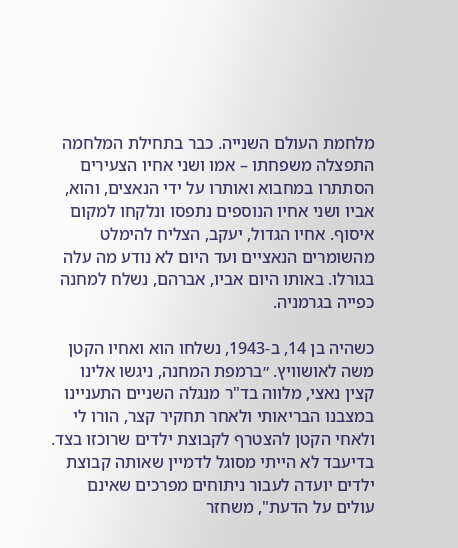מלחמת העולם השנייה. כבר בתחילת המלחמה התפצלה משפחתו – אמו ושני אחיו הצעירים הסתתרו במחבוא ואותרו על ידי הנאצים, והוא, אביו ושני אחיו הנוספים נתפסו ונלקחו למקום איסוף. אחיו הגדול, יעקב, הצליח להימלט מהשומרים הנאציים ועד היום לא נודע מה עלה בגורלו. באותו היום אביו, אברהם, נשלח למחנה כפייה בגרמניה.

כשהיה בן 14, ב-1943, נשלחו הוא ואחיו הקטן משה לאושוויץ. ״ברמפת המחנה, ניגשו אלינו קצין נאצי, מלווה בד"ר מנגלה השניים התעניינו במצבנו הבריאותי ולאחר תחקיר קצר, הורו לי ולאחי הקטן להצטרף לקבוצת ילדים שרוכזו בצד. בדיעבד לא הייתי מסוגל לדמיין שאותה קבוצת ילדים יועדה לעבור ניתוחים מפרכים שאינם עולים על הדעת", משחזר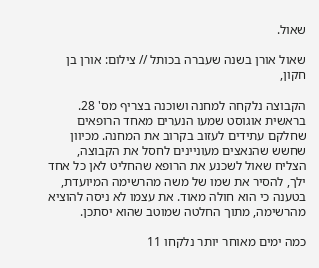שאול.

שאול אורן בשנה שעברה בכותל // צילום: אורן בן חקון,

הקבוצה נלקחה למחנה ושוכנה בצריף מס' 28. בראשית אוגוסט שמעו הנערים מאחד הרופאים שחלקם עתידים לעזוב בקרוב את המחנה. מכיוון שחשש שהנאצים מעוניינים לחסל את הקבוצה, הצליח שאול לשכנע את הרופא שהחליט לאן כל אחד ילך, להסיר את שמו של משה מהרשימה המיועדת, בטענה כי הוא חולה מאוד. את עצמו לא ניסה להוציא מהרשימה, מתוך החלטה שמוטב שהוא יסתכן.

כמה ימים מאוחר יותר נלקחו 11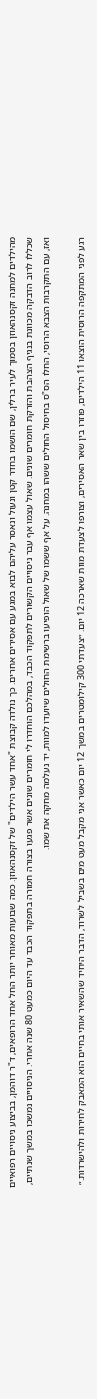מהילדים למחנה זקסנהאוזן בסמוך לעיר ברלין, שם הושמו בחדר קטן ונעול ונאסר עליהם לבוא במגע עם אסירים אחרים. כך נולדה קבוצת "אחד עשר הילדים" של זקסנהאוזן. כמה שבועות מאוחר יותר החל אחד הרופאים, ד"ר דוהמן, בביצוע ניסויים רפואיים שכללו לרוב הדבקה מכוונת בנגיף הצהבת והזרקת חומרים שונים. שאול עצמו אף עבר ניסויים הקשורים לתפקוד הכבד, במהלכם הוחדרו לי חומרים שונים אשר פגעו בצורה חמורה בתפקוד הכבד עד היום כמעט 80 שנה אחרי. הניסויים נמשכו במשך שנתיים, ואז, עם התקרבות הצבא הרוסי, החלו הס"ס בחיסול החולים ששהו במחנה. על אף ששמו של שאול הופיעו ברשימת החולים שיועדו למוות, יד נעלמה מחקה את שמו.

רגע לפני המתקפה הרוסית הוצאו 11 הילדים, פוזרו בין שאר האסירים, וצורפו לצעדת מוות שארכה 12 יום. ״צעדתי 300 קילומטרים במשך 12 יום כאשר אני מקבל מעט מים בשביל לשרוד, הדבר היחיד שהשאיר אותי בחיים הוא המאבק לחירות ולהישרדות.״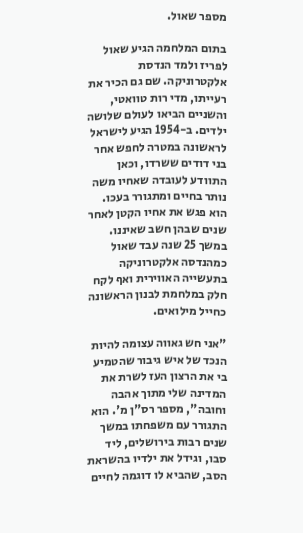מספר שאול.

בתום המלחמה הגיע שאול לפריז ולמד הנדסת אלקטרוניקה. שם גם הכיר את רעייתו, מדי רות טוואטי, והשניים הביאו לעולם שלושה ילדים. ב-1954 הגיע לישראל לראשונה במטרה לחפש אחר בני דודים ששרדו, וכאן התוודע לעובדה שאחיו משה נותר בחיים ומתגורר בעכו. הוא פגש את אחיו הקטן לאחר שנים שבהן חשב שאיננו. במשך 25 שנה עבד שאול כמהנדסה אלקטרוניקה בתעשייה האווירית ואף לקח חלק במלחמת לבנון הראשונה כחייל מילואים.

"אני חש גאווה עצומה להיות הנכד של איש גיבור שהטמיע בי את הרצון העז לשרת את המדינה שלי מתוך אהבה וחובה", מספר רס"ן מ'. הוא התגורר עם משפחתו במשך שנים רבות בירושלים, ליד סבו, וגידל את ילדיו בהשראת הסב, שהביא לו דוגמה לחיים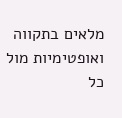מלאים בתקווה ואופטימיות מול כל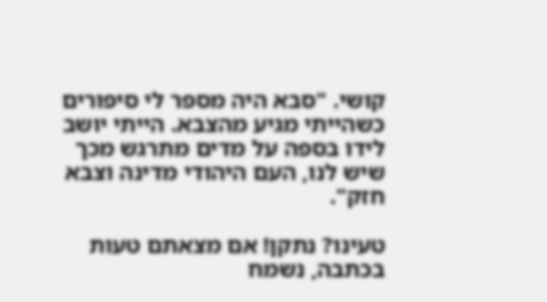קושי. "סבא היה מספר לי סיפורים כשהייתי מגיע מהצבא. הייתי יושב לידו בספה על מדים מתרגש מכך שיש לנו, העם היהודי מדינה וצבא חזק".

טעינו? נתקן! אם מצאתם טעות בכתבה, נשמח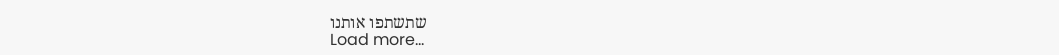שתשתפו אותנו
Load more...